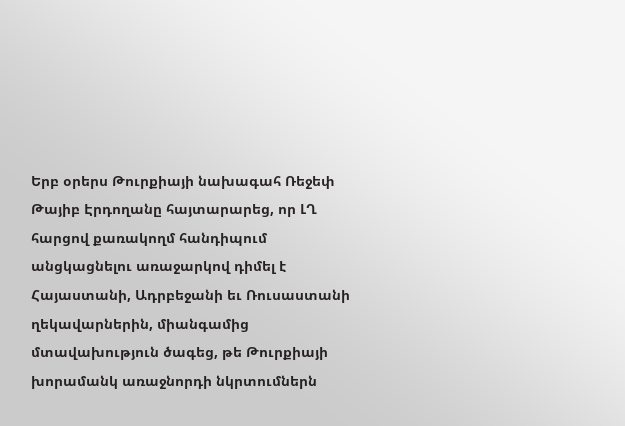Երբ օրերս Թուրքիայի նախագահ Ռեջեփ Թայիբ Էրդողանը հայտարարեց, որ ԼՂ հարցով քառակողմ հանդիպում անցկացնելու առաջարկով դիմել է Հայաստանի, Ադրբեջանի եւ Ռուսաստանի ղեկավարներին, միանգամից մտավախություն ծագեց, թե Թուրքիայի խորամանկ առաջնորդի նկրտումներն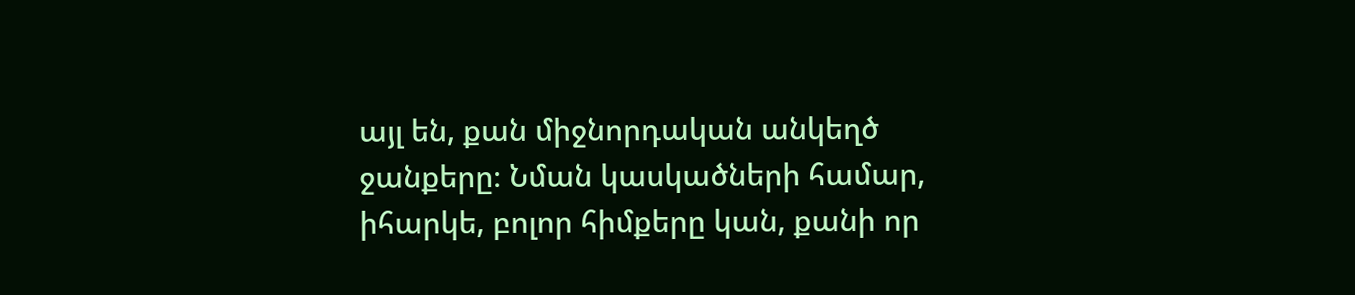այլ են, քան միջնորդական անկեղծ ջանքերը։ Նման կասկածների համար, իհարկե, բոլոր հիմքերը կան, քանի որ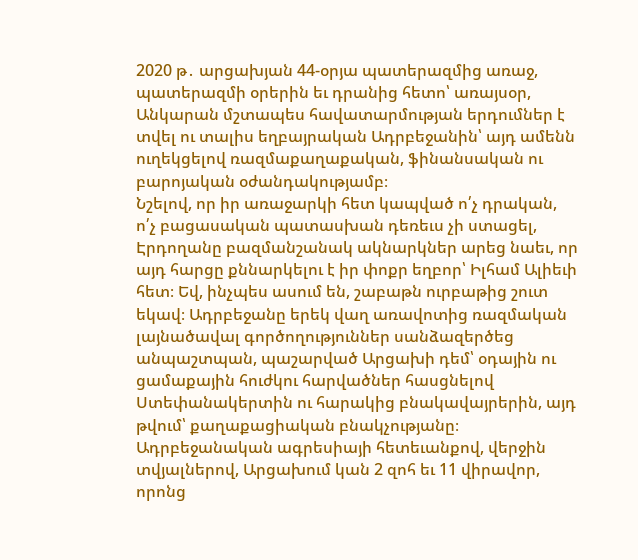2020 թ․ արցախյան 44-օրյա պատերազմից առաջ, պատերազմի օրերին եւ դրանից հետո՝ առայսօր, Անկարան մշտապես հավատարմության երդումներ է տվել ու տալիս եղբայրական Ադրբեջանին՝ այդ ամենն ուղեկցելով ռազմաքաղաքական, ֆինանսական ու բարոյական օժանդակությամբ։
Նշելով, որ իր առաջարկի հետ կապված ո՛չ դրական, ո՛չ բացասական պատասխան դեռեւս չի ստացել, Էրդողանը բազմանշանակ ակնարկներ արեց նաեւ, որ այդ հարցը քննարկելու է իր փոքր եղբոր՝ Իլհամ Ալիեւի հետ։ Եվ, ինչպես ասում են, շաբաթն ուրբաթից շուտ եկավ։ Ադրբեջանը երեկ վաղ առավոտից ռազմական լայնածավալ գործողություններ սանձազերծեց անպաշտպան, պաշարված Արցախի դեմ՝ օդային ու ցամաքային հուժկու հարվածներ հասցնելով Ստեփանակերտին ու հարակից բնակավայրերին, այդ թվում՝ քաղաքացիական բնակչությանը։ Ադրբեջանական ագրեսիայի հետեւանքով, վերջին տվյալներով, Արցախում կան 2 զոհ եւ 11 վիրավոր, որոնց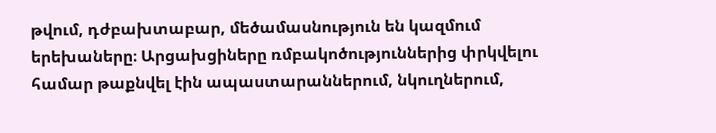թվում, դժբախտաբար, մեծամասնություն են կազմում երեխաները։ Արցախցիները ռմբակոծություններից փրկվելու համար թաքնվել էին ապաստարաններում, նկուղներում,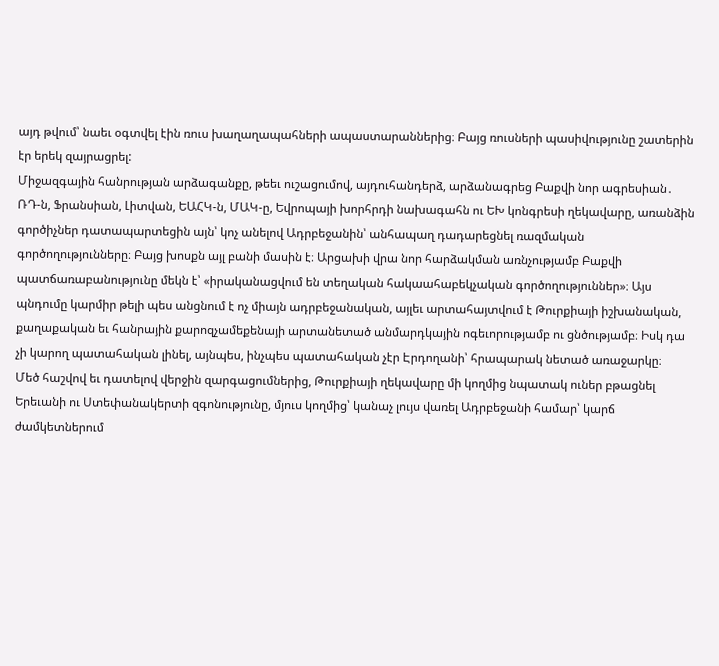այդ թվում՝ նաեւ օգտվել էին ռուս խաղաղապահների ապաստարաններից։ Բայց ռուսների պասիվությունը շատերին էր երեկ զայրացրել:
Միջազգային հանրության արձագանքը, թեեւ ուշացումով, այդուհանդերձ, արձանագրեց Բաքվի նոր ագրեսիան․ ՌԴ-ն, Ֆրանսիան, Լիտվան, ԵԱՀԿ-ն, ՄԱԿ-ը, Եվրոպայի խորհրդի նախագահն ու ԵԽ կոնգրեսի ղեկավարը, առանձին գործիչներ դատապարտեցին այն՝ կոչ անելով Ադրբեջանին՝ անհապաղ դադարեցնել ռազմական գործողությունները։ Բայց խոսքն այլ բանի մասին է։ Արցախի վրա նոր հարձակման առնչությամբ Բաքվի պատճառաբանությունը մեկն է՝ «իրականացվում են տեղական հակաահաբեկչական գործողություններ»։ Այս պնդումը կարմիր թելի պես անցնում է ոչ միայն ադրբեջանական, այլեւ արտահայտվում է Թուրքիայի իշխանական, քաղաքական եւ հանրային քարոզչամեքենայի արտանետած անմարդկային ոգեւորությամբ ու ցնծությամբ։ Իսկ դա չի կարող պատահական լինել, այնպես, ինչպես պատահական չէր Էրդողանի՝ հրապարակ նետած առաջարկը։
Մեծ հաշվով եւ դատելով վերջին զարգացումներից, Թուրքիայի ղեկավարը մի կողմից նպատակ ուներ բթացնել Երեւանի ու Ստեփանակերտի զգոնությունը, մյուս կողմից՝ կանաչ լույս վառել Ադրբեջանի համար՝ կարճ ժամկետներում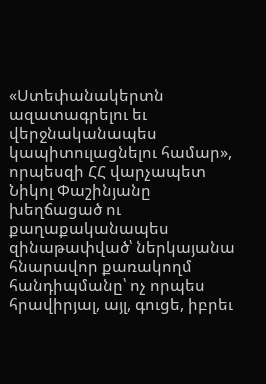«Ստեփանակերտն ազատագրելու եւ վերջնականապես կապիտուլացնելու համար», որպեսզի ՀՀ վարչապետ Նիկոլ Փաշինյանը խեղճացած ու քաղաքականապես զինաթափված՝ ներկայանա հնարավոր քառակողմ հանդիպմանը՝ ոչ որպես հրավիրյալ, այլ, գուցե, իբրեւ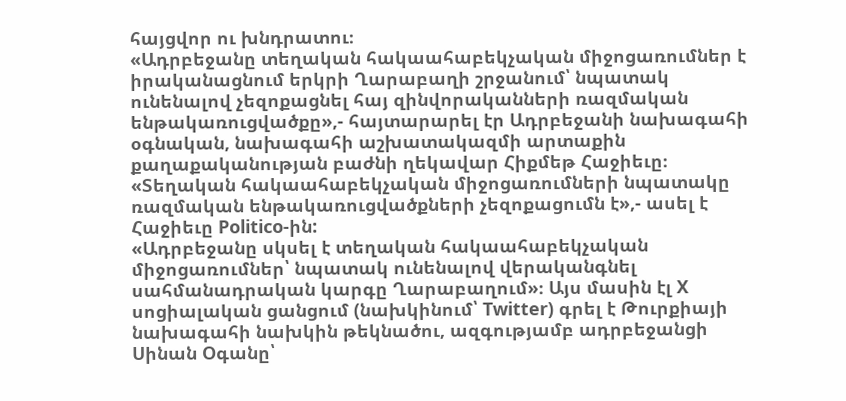հայցվոր ու խնդրատու։
«Ադրբեջանը տեղական հակաահաբեկչական միջոցառումներ է իրականացնում երկրի Ղարաբաղի շրջանում՝ նպատակ ունենալով չեզոքացնել հայ զինվորականների ռազմական ենթակառուցվածքը»,- հայտարարել էր Ադրբեջանի նախագահի օգնական, նախագահի աշխատակազմի արտաքին քաղաքականության բաժնի ղեկավար Հիքմեթ Հաջիեւը։ «Տեղական հակաահաբեկչական միջոցառումների նպատակը ռազմական ենթակառուցվածքների չեզոքացումն է»,- ասել է Հաջիեւը Politico-ին:
«Ադրբեջանը սկսել է տեղական հակաահաբեկչական միջոցառումներ՝ նպատակ ունենալով վերականգնել սահմանադրական կարգը Ղարաբաղում»։ Այս մասին էլ X սոցիալական ցանցում (նախկինում՝ Twitter) գրել է Թուրքիայի նախագահի նախկին թեկնածու, ազգությամբ ադրբեջանցի Սինան Օգանը՝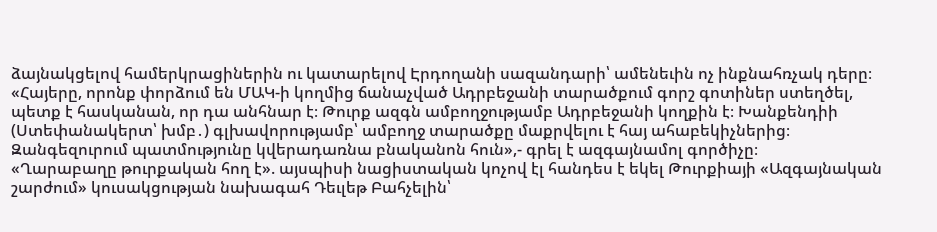ձայնակցելով համերկրացիներին ու կատարելով Էրդողանի սազանդարի՝ ամենեւին ոչ ինքնահռչակ դերը։ «Հայերը, որոնք փորձում են ՄԱԿ-ի կողմից ճանաչված Ադրբեջանի տարածքում գորշ գոտիներ ստեղծել, պետք է հասկանան, որ դա անհնար է։ Թուրք ազգն ամբողջությամբ Ադրբեջանի կողքին է։ Խանքենդիի (Ստեփանակերտ՝ խմբ․) գլխավորությամբ՝ ամբողջ տարածքը մաքրվելու է հայ ահաբեկիչներից։ Զանգեզուրում պատմությունը կվերադառնա բնականոն հուն»,- գրել է ազգայնամոլ գործիչը։
«Ղարաբաղը թուրքական հող է». այսպիսի նացիստական կոչով էլ հանդես է եկել Թուրքիայի «Ազգայնական շարժում» կուսակցության նախագահ Դեւլեթ Բահչելին՝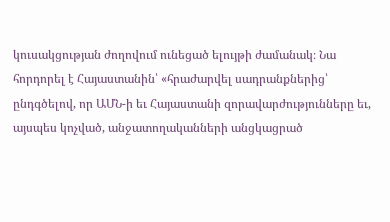կուսակցության ժողովում ունեցած ելույթի ժամանակ։ Նա հորդորել է Հայաստանին՝ «հրաժարվել սադրանքներից՝ ընդգծելով, որ ԱՄՆ-ի եւ Հայաստանի զորավարժությունները եւ, այսպես կոչված, անջատողականների անցկացրած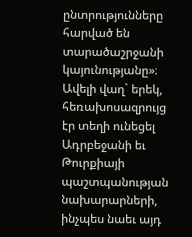ընտրությունները հարված են տարածաշրջանի կայունությանը»։ Ավելի վաղ` երեկ, հեռախոսազրույց էր տեղի ունեցել Ադրբեջանի եւ Թուրքիայի պաշտպանության նախարարների, ինչպես նաեւ այդ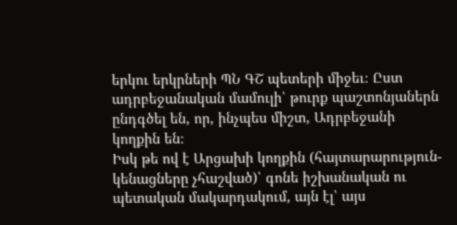երկու երկրների ՊՆ ԳՇ պետերի միջեւ։ Ըստ ադրբեջանական մամուլի՝ թուրք պաշտոնյաներն ընդգծել են, որ, ինչպես միշտ, Ադրբեջանի կողքին են։
Իսկ թե ով է Արցախի կողքին (հայտարարություն-կենացները չհաշված)՝ գոնե իշխանական ու պետական մակարդակում, այն էլ՝ այս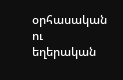օրհասական ու եղերական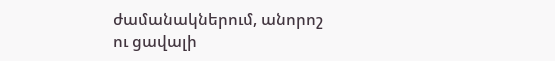ժամանակներում, անորոշ ու ցավալի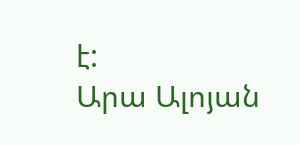է:
Արա Ալոյան